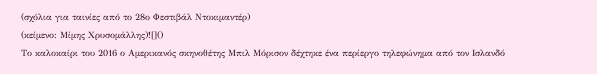(σχόλια για ταινίες από το 28ο Φεστιβάλ Ντοκιμαντέρ)
(κείμενο: Μίμης Χρυσομάλλης)![]()
Το καλοκαίρι του 2016 ο Αμερικανός σκηνοθέτης Μπιλ Μόρισον δέχτηκε ένα περίεργο τηλεφώνημα από τον Ισλανδό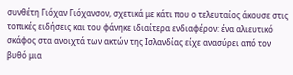συνθέτη Γιόχαν Γιόχανσον, σχετικά με κάτι που ο τελευταίος άκουσε στις τοπικές ειδήσεις και του φάνηκε ιδιαίτερα ενδιαφέρον: ένα αλιευτικό σκάφος στα ανοιχτά των ακτών της Ισλανδίας είχε ανασύρει από τον βυθό μια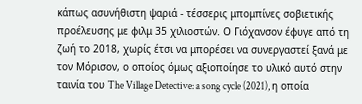κάπως ασυνήθιστη ψαριά - τέσσερις μπομπίνες σοβιετικής προέλευσης με φιλμ 35 χιλιοστών. Ο Γιόχανσον έφυγε από τη ζωή το 2018, χωρίς έτσι να μπορέσει να συνεργαστεί ξανά με τον Μόρισον, ο οποίος όμως αξιοποίησε το υλικό αυτό στην ταινία του The Village Detective: a song cycle (2021), η οποία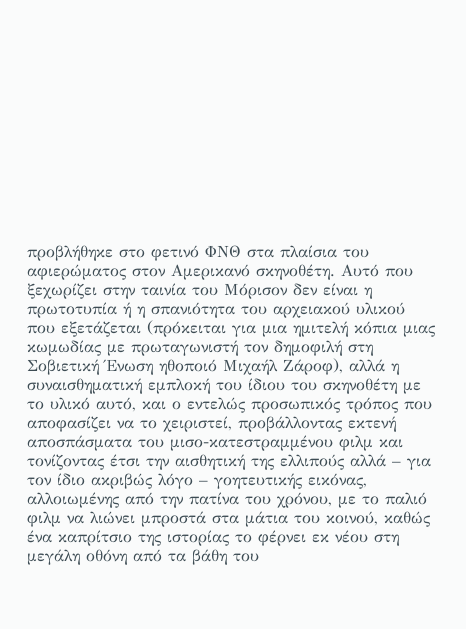προβλήθηκε στο φετινό ΦΝΘ στα πλαίσια του αφιερώματος στον Αμερικανό σκηνοθέτη. Αυτό που ξεχωρίζει στην ταινία του Μόρισον δεν είναι η πρωτοτυπία ή η σπανιότητα του αρχειακού υλικού που εξετάζεται (πρόκειται για μια ημιτελή κόπια μιας κωμωδίας με πρωταγωνιστή τον δημοφιλή στη Σοβιετική Ένωση ηθοποιό Μιχαήλ Ζάροφ), αλλά η συναισθηματική εμπλοκή του ίδιου του σκηνοθέτη με το υλικό αυτό, και ο εντελώς προσωπικός τρόπος που αποφασίζει να το χειριστεί, προβάλλοντας εκτενή αποσπάσματα του μισο-κατεστραμμένου φιλμ και τονίζοντας έτσι την αισθητική της ελλιπούς αλλά – για τον ίδιο ακριβώς λόγο – γοητευτικής εικόνας, αλλοιωμένης από την πατίνα του χρόνου, με το παλιό φιλμ να λιώνει μπροστά στα μάτια του κοινού, καθώς ένα καπρίτσιο της ιστορίας το φέρνει εκ νέου στη μεγάλη οθόνη από τα βάθη του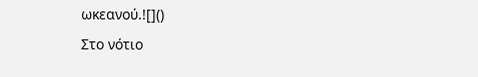ωκεανού.![]()
Στο νότιο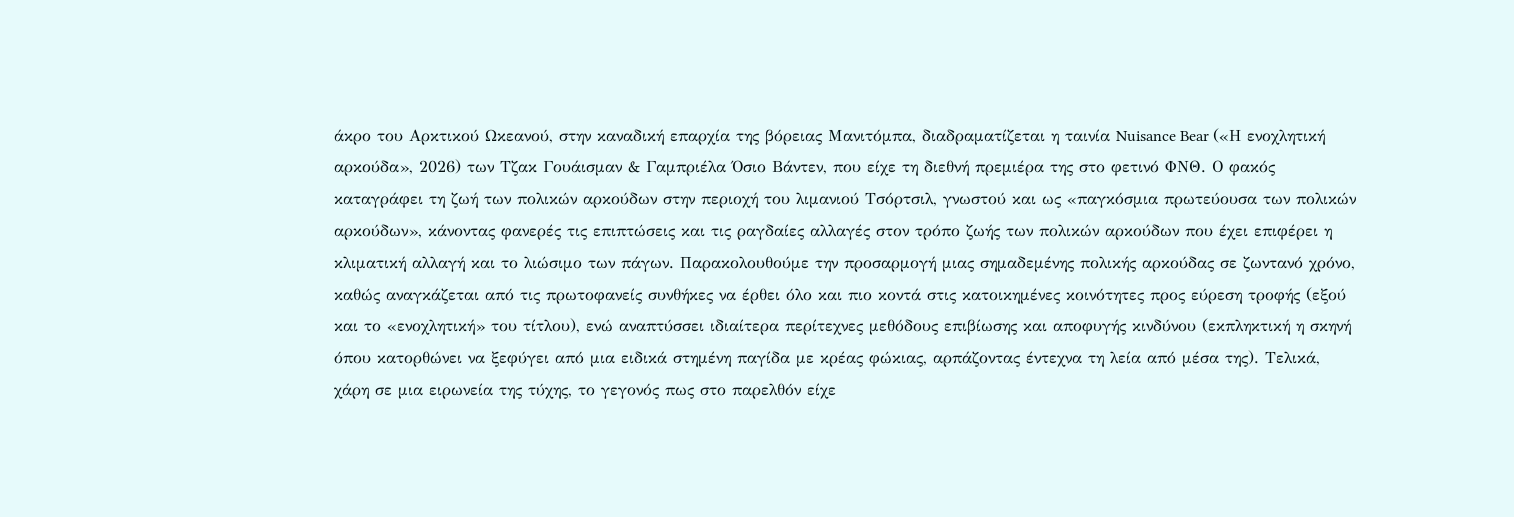άκρο του Αρκτικού Ωκεανού, στην καναδική επαρχία της βόρειας Μανιτόμπα, διαδραματίζεται η ταινία Nuisance Bear («Η ενοχλητική αρκούδα», 2026) των Τζακ Γουάισμαν & Γαμπριέλα Όσιο Βάντεν, που είχε τη διεθνή πρεμιέρα της στο φετινό ΦΝΘ. Ο φακός καταγράφει τη ζωή των πολικών αρκούδων στην περιοχή του λιμανιού Τσόρτσιλ, γνωστού και ως «παγκόσμια πρωτεύουσα των πολικών αρκούδων», κάνοντας φανερές τις επιπτώσεις και τις ραγδαίες αλλαγές στον τρόπο ζωής των πολικών αρκούδων που έχει επιφέρει η κλιματική αλλαγή και το λιώσιμο των πάγων. Παρακολουθούμε την προσαρμογή μιας σημαδεμένης πολικής αρκούδας σε ζωντανό χρόνο, καθώς αναγκάζεται από τις πρωτοφανείς συνθήκες να έρθει όλο και πιο κοντά στις κατοικημένες κοινότητες προς εύρεση τροφής (εξού και το «ενοχλητική» του τίτλου), ενώ αναπτύσσει ιδιαίτερα περίτεχνες μεθόδους επιβίωσης και αποφυγής κινδύνου (εκπληκτική η σκηνή όπου κατορθώνει να ξεφύγει από μια ειδικά στημένη παγίδα με κρέας φώκιας, αρπάζοντας έντεχνα τη λεία από μέσα της). Τελικά, χάρη σε μια ειρωνεία της τύχης, το γεγονός πως στο παρελθόν είχε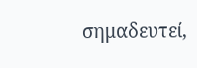σημαδευτεί,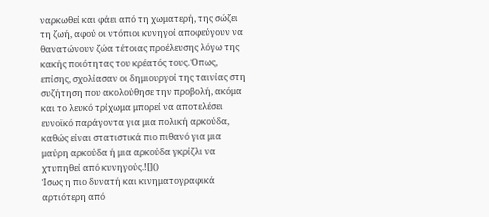ναρκωθεί και φάει από τη χωματερή, της σώζει τη ζωή, αφού οι ντόπιοι κυνηγοί αποφεύγουν να θανατώνουν ζώα τέτοιας προέλευσης λόγω της κακής ποιότητας του κρέατός τους. Όπως, επίσης, σχολίασαν οι δημιουργοί της ταινίας στη συζήτηση που ακολούθησε την προβολή, ακόμα και το λευκό τρίχωμα μπορεί να αποτελέσει ευνοϊκό παράγοντα για μια πολική αρκούδα, καθώς είναι στατιστικά πιο πιθανό για μια μαύρη αρκούδα ή μια αρκούδα γκρίζλι να χτυπηθεί από κυνηγούς.![]()
Ίσως η πιο δυνατή και κινηματογραφικά αρτιότερη από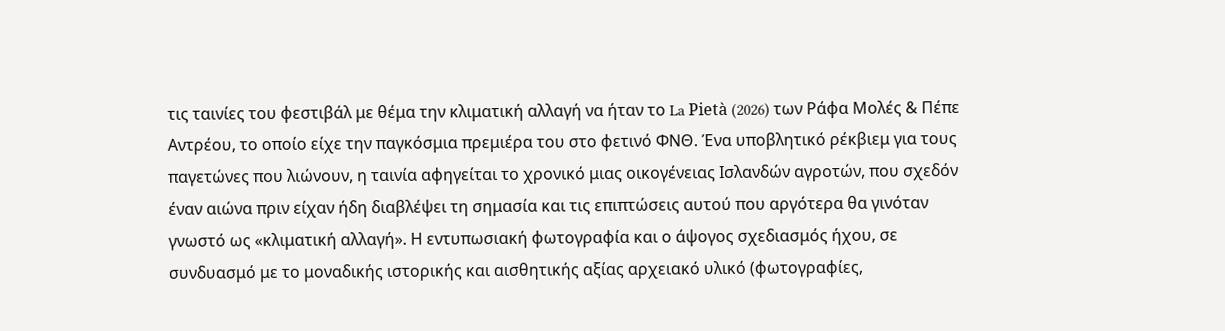τις ταινίες του φεστιβάλ με θέμα την κλιματική αλλαγή να ήταν το La Pietà (2026) των Ράφα Μολές & Πέπε Αντρέου, το οποίο είχε την παγκόσμια πρεμιέρα του στο φετινό ΦΝΘ. Ένα υποβλητικό ρέκβιεμ για τους παγετώνες που λιώνουν, η ταινία αφηγείται το χρονικό μιας οικογένειας Ισλανδών αγροτών, που σχεδόν έναν αιώνα πριν είχαν ήδη διαβλέψει τη σημασία και τις επιπτώσεις αυτού που αργότερα θα γινόταν γνωστό ως «κλιματική αλλαγή». Η εντυπωσιακή φωτογραφία και ο άψογος σχεδιασμός ήχου, σε συνδυασμό με το μοναδικής ιστορικής και αισθητικής αξίας αρχειακό υλικό (φωτογραφίες,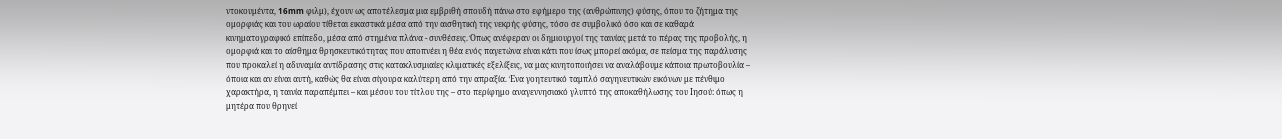ντοκουμέντα, 16mm φιλμ), έχουν ως αποτέλεσμα μια εμβριθή σπουδή πάνω στο εφήμερο της (ανθρώπινης) φύσης, όπου το ζήτημα της ομορφιάς και του ωραίου τίθεται εικαστικά μέσα από την αισθητική της νεκρής φύσης, τόσο σε συμβολικό όσο και σε καθαρά κινηματογραφικό επίπεδο, μέσα από στημένα πλάνα - συνθέσεις. Όπως ανέφεραν οι δημιουργοί της ταινίας μετά το πέρας της προβολής, η ομορφιά και το αίσθημα θρησκευτικότητας που αποπνέει η θέα ενός παγετώνα είναι κάτι που ίσως μπορεί ακόμα, σε πείσμα της παράλυσης που προκαλεί η αδυναμία αντίδρασης στις κατακλυσμιαίες κλιματικές εξελίξεις, να μας κινητοποιήσει να αναλάβουμε κάποια πρωτοβουλία – όποια και αν είναι αυτή, καθώς θα είναι σίγουρα καλύτερη από την απραξία. Ένα γοητευτικό ταμπλό σαγηνευτικών εικόνων με πένθιμο χαρακτήρα, η ταινία παραπέμπει – και μέσου του τίτλου της – στο περίφημο αναγεννησιακό γλυπτό της αποκαθήλωσης του Ιησού: όπως η μητέρα που θρηνεί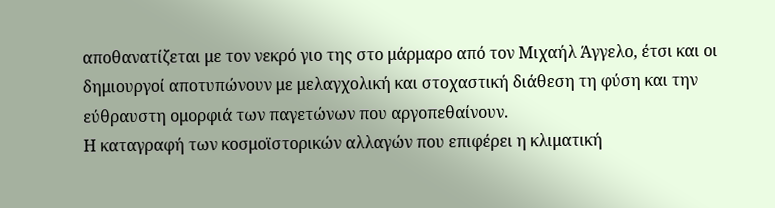αποθανατίζεται με τον νεκρό γιο της στο μάρμαρο από τον Μιχαήλ Άγγελο, έτσι και οι δημιουργοί αποτυπώνουν με μελαγχολική και στοχαστική διάθεση τη φύση και την εύθραυστη ομορφιά των παγετώνων που αργοπεθαίνουν.
Η καταγραφή των κοσμοϊστορικών αλλαγών που επιφέρει η κλιματική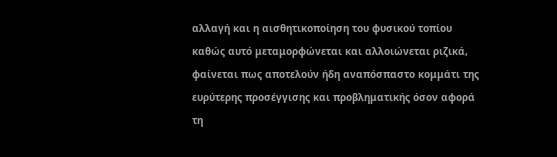αλλαγή και η αισθητικοποίηση του φυσικού τοπίου καθώς αυτό μεταμορφώνεται και αλλοιώνεται ριζικά, φαίνεται πως αποτελούν ήδη αναπόσπαστο κομμάτι της ευρύτερης προσέγγισης και προβληματικής όσον αφορά τη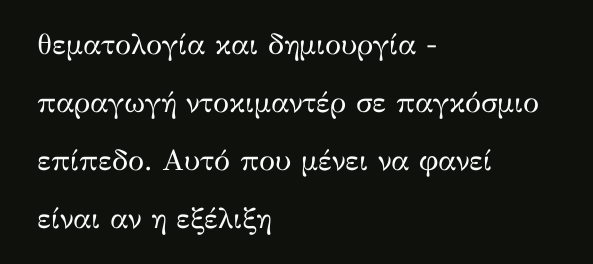θεματολογία και δημιουργία - παραγωγή ντοκιμαντέρ σε παγκόσμιο επίπεδο. Αυτό που μένει να φανεί είναι αν η εξέλιξη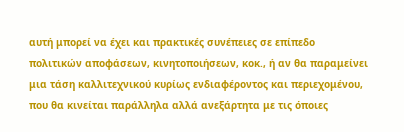αυτή μπορεί να έχει και πρακτικές συνέπειες σε επίπεδο πολιτικών αποφάσεων, κινητοποιήσεων, κοκ., ή αν θα παραμείνει μια τάση καλλιτεχνικού κυρίως ενδιαφέροντος και περιεχομένου, που θα κινείται παράλληλα αλλά ανεξάρτητα με τις όποιες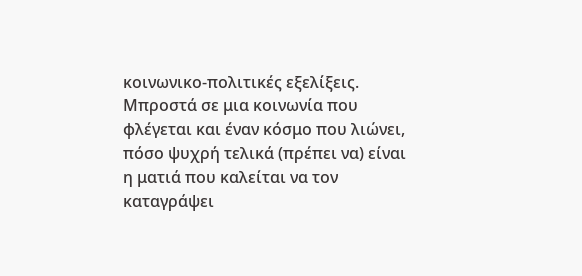κοινωνικο-πολιτικές εξελίξεις. Μπροστά σε μια κοινωνία που φλέγεται και έναν κόσμο που λιώνει, πόσο ψυχρή τελικά (πρέπει να) είναι η ματιά που καλείται να τον καταγράψει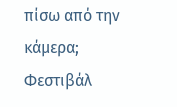πίσω από την κάμερα;
Φεστιβάλ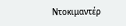Ντοκιμαντέρ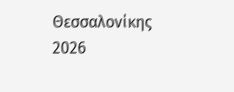Θεσσαλονίκης 2026